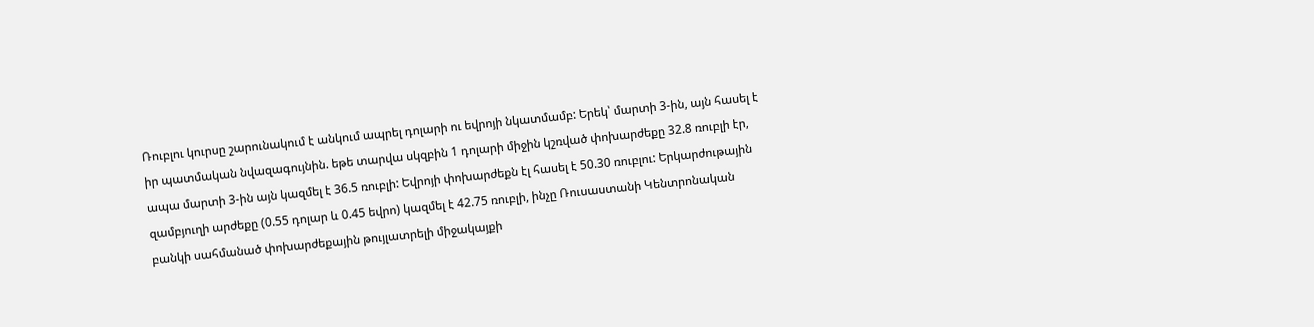Ռուբլու կուրսը շարունակում է անկում ապրել դոլարի ու եվրոյի նկատմամբ: Երեկ՝ մարտի 3-ին, այն հասել է իր պատմական նվազագույնին. եթե տարվա սկզբին 1 դոլարի միջին կշռված փոխարժեքը 32.8 ռուբլի էր, ապա մարտի 3-ին այն կազմել է 36.5 ռուբլի: Եվրոյի փոխարժեքն էլ հասել է 50.30 ռուբլու: Երկարժութային զամբյուղի արժեքը (0.55 դոլար և 0.45 եվրո) կազմել է 42.75 ռուբլի, ինչը Ռուսաստանի Կենտրոնական բանկի սահմանած փոխարժեքային թույլատրելի միջակայքի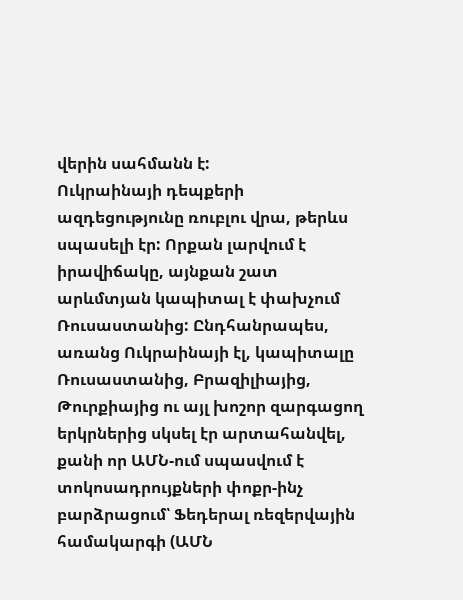վերին սահմանն է:
Ուկրաինայի դեպքերի ազդեցությունը ռուբլու վրա, թերևս սպասելի էր: Որքան լարվում է իրավիճակը, այնքան շատ արևմտյան կապիտալ է փախչում Ռուսաստանից: Ընդհանրապես, առանց Ուկրաինայի էլ, կապիտալը Ռուսաստանից, Բրազիլիայից, Թուրքիայից ու այլ խոշոր զարգացող երկրներից սկսել էր արտահանվել, քանի որ ԱՄՆ-ում սպասվում է տոկոսադրույքների փոքր-ինչ բարձրացում՝ Ֆեդերալ ռեզերվային համակարգի (ԱՄՆ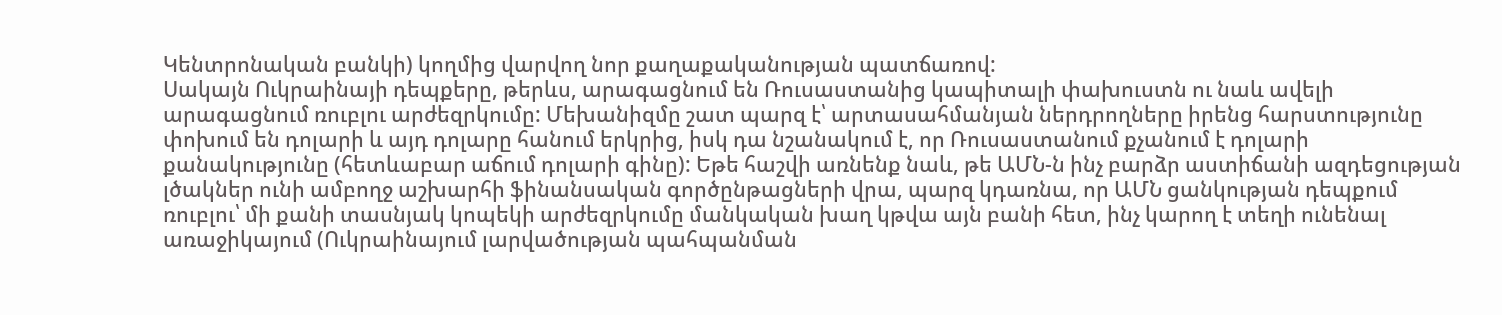Կենտրոնական բանկի) կողմից վարվող նոր քաղաքականության պատճառով:
Սակայն Ուկրաինայի դեպքերը, թերևս, արագացնում են Ռուսաստանից կապիտալի փախուստն ու նաև ավելի արագացնում ռուբլու արժեզրկումը: Մեխանիզմը շատ պարզ է՝ արտասահմանյան ներդրողները իրենց հարստությունը փոխում են դոլարի և այդ դոլարը հանում երկրից, իսկ դա նշանակում է, որ Ռուսաստանում քչանում է դոլարի քանակությունը (հետևաբար աճում դոլարի գինը): Եթե հաշվի առնենք նաև, թե ԱՄՆ-ն ինչ բարձր աստիճանի ազդեցության լծակներ ունի ամբողջ աշխարհի ֆինանսական գործընթացների վրա, պարզ կդառնա, որ ԱՄՆ ցանկության դեպքում ռուբլու՝ մի քանի տասնյակ կոպեկի արժեզրկումը մանկական խաղ կթվա այն բանի հետ, ինչ կարող է տեղի ունենալ առաջիկայում (Ուկրաինայում լարվածության պահպանման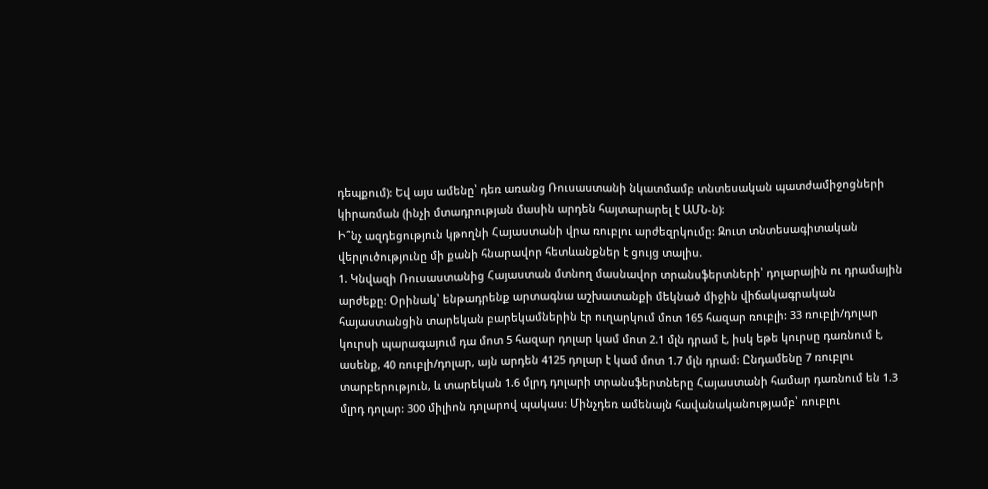դեպքում): Եվ այս ամենը՝ դեռ առանց Ռուսաստանի նկատմամբ տնտեսական պատժամիջոցների կիրառման (ինչի մտադրության մասին արդեն հայտարարել է ԱՄՆ-ն):
Ի՞նչ ազդեցություն կթողնի Հայաստանի վրա ռուբլու արժեզրկումը: Զուտ տնտեսագիտական վերլուծությունը մի քանի հնարավոր հետևանքներ է ցույց տալիս.
1. Կնվազի Ռուսաստանից Հայաստան մտնող մասնավոր տրանսֆերտների՝ դոլարային ու դրամային արժեքը: Օրինակ՝ ենթադրենք արտագնա աշխատանքի մեկնած միջին վիճակագրական հայաստանցին տարեկան բարեկամներին էր ուղարկում մոտ 165 հազար ռուբլի: 33 ռուբլի/դոլար կուրսի պարագայում դա մոտ 5 հազար դոլար կամ մոտ 2.1 մլն դրամ է, իսկ եթե կուրսը դառնում է, ասենք, 40 ռուբլի/դոլար, այն արդեն 4125 դոլար է կամ մոտ 1.7 մլն դրամ: Ընդամենը 7 ռուբլու տարբերություն, և տարեկան 1.6 մլրդ դոլարի տրանսֆերտները Հայաստանի համար դառնում են 1.3 մլրդ դոլար: 300 միլիոն դոլարով պակաս: Մինչդեռ ամենայն հավանականությամբ՝ ռուբլու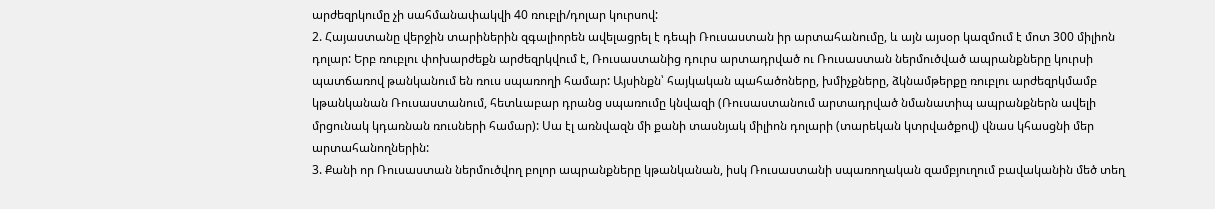արժեզրկումը չի սահմանափակվի 40 ռուբլի/դոլար կուրսով:
2. Հայաստանը վերջին տարիներին զգալիորեն ավելացրել է դեպի Ռուսաստան իր արտահանումը, և այն այսօր կազմում է մոտ 300 միլիոն դոլար: Երբ ռուբլու փոխարժեքն արժեզրկվում է, Ռուսաստանից դուրս արտադրված ու Ռուսաստան ներմուծված ապրանքները կուրսի պատճառով թանկանում են ռուս սպառողի համար: Այսինքն՝ հայկական պահածոները, խմիչքները, ձկնամթերքը ռուբլու արժեզրկմամբ կթանկանան Ռուսաստանում, հետևաբար դրանց սպառումը կնվազի (Ռուսաստանում արտադրված նմանատիպ ապրանքներն ավելի մրցունակ կդառնան ռուսների համար): Սա էլ առնվազն մի քանի տասնյակ միլիոն դոլարի (տարեկան կտրվածքով) վնաս կհասցնի մեր արտահանողներին:
3. Քանի որ Ռուսաստան ներմուծվող բոլոր ապրանքները կթանկանան, իսկ Ռուսաստանի սպառողական զամբյուղում բավականին մեծ տեղ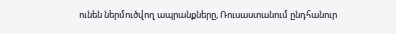ունեն ներմուծվող ապրանքները, Ռուսաստանում ընդհանուր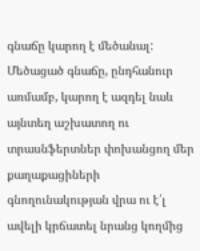գնաճը կարող է մեծանալ: Մեծացած գնաճը, ընդհանուր առմամբ, կարող է ազդել նաև այնտեղ աշխատող ու տրասնֆերտներ փոխանցող մեր քաղաքացիների գնողունակության վրա ու է՛լ ավելի կրճատել նրանց կողմից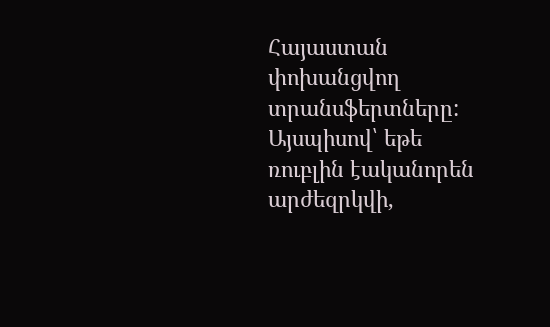Հայաստան փոխանցվող տրանսֆերտները:
Այսպիսով՝ եթե ռուբլին էականորեն արժեզրկվի,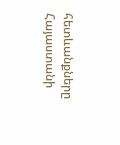հետևանքները Հայաստանի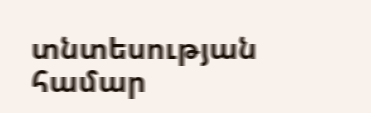տնտեսության համար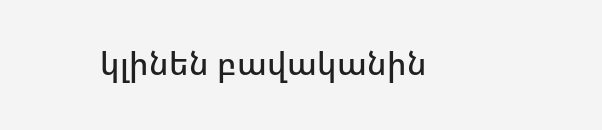կլինեն բավականին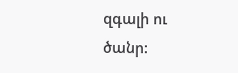զգալի ու ծանր: